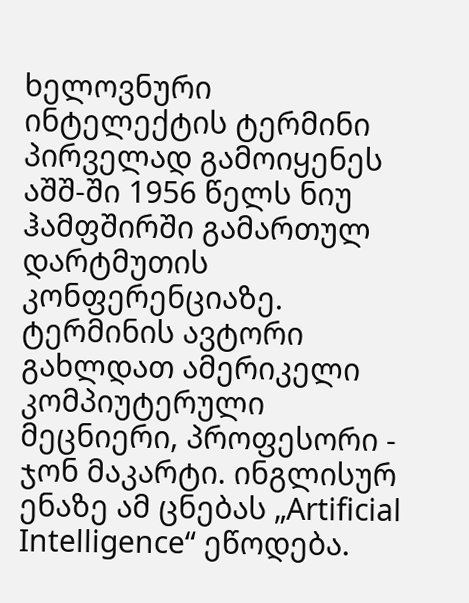ხელოვნური ინტელექტის ტერმინი პირველად გამოიყენეს აშშ-ში 1956 წელს ნიუ ჰამფშირში გამართულ დარტმუთის კონფერენციაზე. ტერმინის ავტორი გახლდათ ამერიკელი კომპიუტერული მეცნიერი, პროფესორი - ჯონ მაკარტი. ინგლისურ ენაზე ამ ცნებას „Artificial Intelligence“ ეწოდება.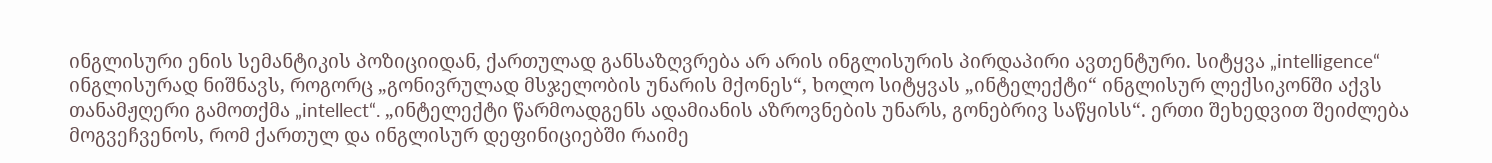ინგლისური ენის სემანტიკის პოზიციიდან, ქართულად განსაზღვრება არ არის ინგლისურის პირდაპირი ავთენტური. სიტყვა „intelligence“ ინგლისურად ნიშნავს, როგორც „გონივრულად მსჯელობის უნარის მქონეს“, ხოლო სიტყვას „ინტელექტი“ ინგლისურ ლექსიკონში აქვს თანამჟღერი გამოთქმა „intellect“. „ინტელექტი წარმოადგენს ადამიანის აზროვნების უნარს, გონებრივ საწყისს“. ერთი შეხედვით შეიძლება მოგვეჩვენოს, რომ ქართულ და ინგლისურ დეფინიციებში რაიმე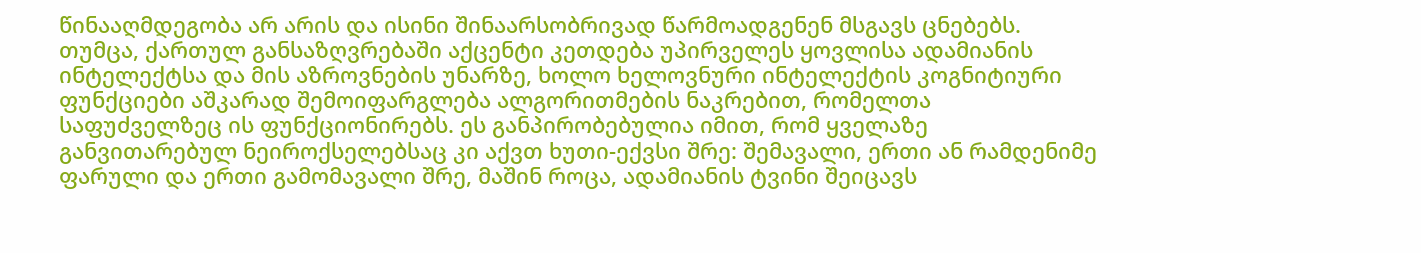წინააღმდეგობა არ არის და ისინი შინაარსობრივად წარმოადგენენ მსგავს ცნებებს. თუმცა, ქართულ განსაზღვრებაში აქცენტი კეთდება უპირველეს ყოვლისა ადამიანის ინტელექტსა და მის აზროვნების უნარზე, ხოლო ხელოვნური ინტელექტის კოგნიტიური ფუნქციები აშკარად შემოიფარგლება ალგორითმების ნაკრებით, რომელთა საფუძველზეც ის ფუნქციონირებს. ეს განპირობებულია იმით, რომ ყველაზე განვითარებულ ნეიროქსელებსაც კი აქვთ ხუთი-ექვსი შრე: შემავალი, ერთი ან რამდენიმე ფარული და ერთი გამომავალი შრე, მაშინ როცა, ადამიანის ტვინი შეიცავს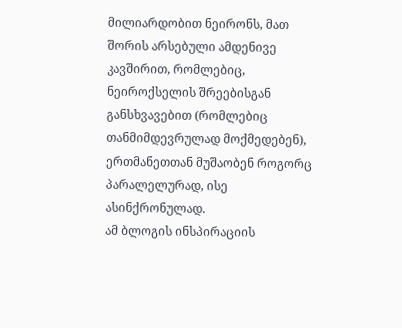მილიარდობით ნეირონს, მათ შორის არსებული ამდენივე კავშირით, რომლებიც, ნეიროქსელის შრეებისგან განსხვავებით (რომლებიც თანმიმდევრულად მოქმედებენ), ერთმანეთთან მუშაობენ როგორც პარალელურად, ისე ასინქრონულად.
ამ ბლოგის ინსპირაციის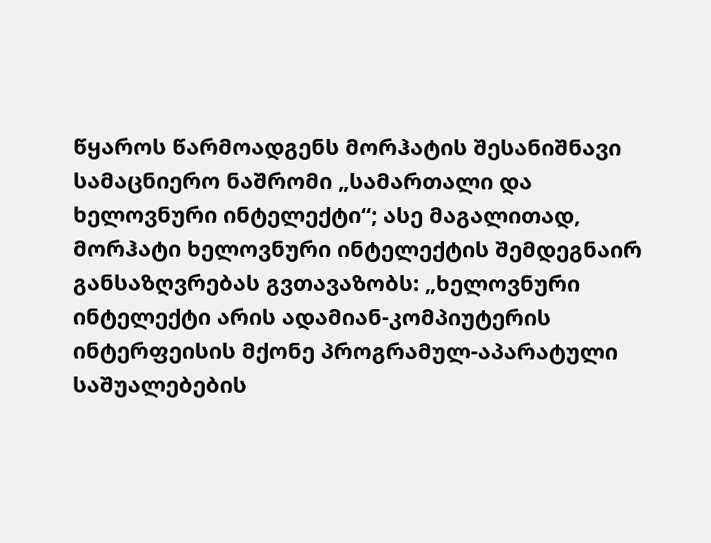წყაროს წარმოადგენს მორჰატის შესანიშნავი სამაცნიერო ნაშრომი „სამართალი და ხელოვნური ინტელექტი“; ასე მაგალითად, მორჰატი ხელოვნური ინტელექტის შემდეგნაირ განსაზღვრებას გვთავაზობს: „ხელოვნური ინტელექტი არის ადამიან-კომპიუტერის ინტერფეისის მქონე პროგრამულ-აპარატული საშუალებების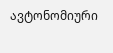ავტონომიური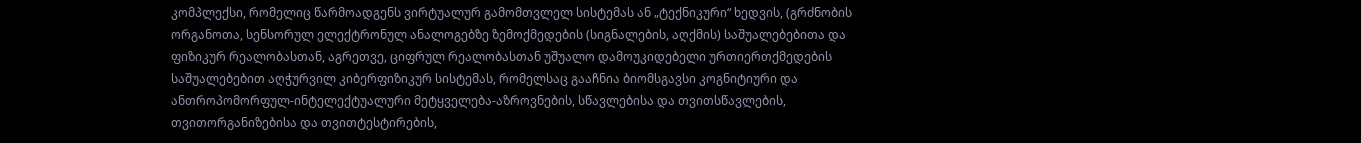კომპლექსი, რომელიც წარმოადგენს ვირტუალურ გამომთვლელ სისტემას ან „ტექნიკური“ ხედვის, (გრძნობის ორგანოთა, სენსორულ ელექტრონულ ანალოგებზე ზემოქმედების (სიგნალების, აღქმის) საშუალებებითა და ფიზიკურ რეალობასთან, აგრეთვე, ციფრულ რეალობასთან უშუალო დამოუკიდებელი ურთიერთქმედების საშუალებებით აღჭურვილ კიბერფიზიკურ სისტემას, რომელსაც გააჩნია ბიომსგავსი კოგნიტიური და ანთროპომორფულ-ინტელექტუალური მეტყველება-აზროვნების, სწავლებისა და თვითსწავლების, თვითორგანიზებისა და თვითტესტირების,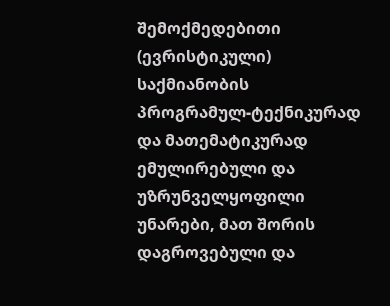შემოქმედებითი (ევრისტიკული) საქმიანობის პროგრამულ-ტექნიკურად და მათემატიკურად ემულირებული და უზრუნველყოფილი უნარები, მათ შორის დაგროვებული და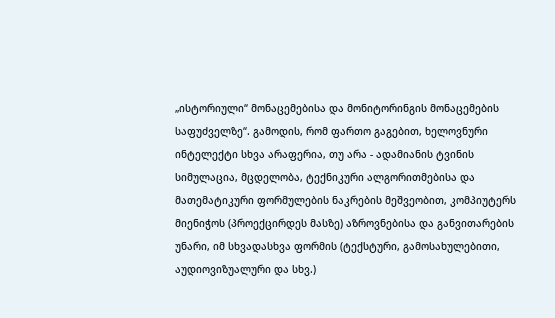„ისტორიული“ მონაცემებისა და მონიტორინგის მონაცემების საფუძველზე“. გამოდის, რომ ფართო გაგებით, ხელოვნური ინტელექტი სხვა არაფერია, თუ არა - ადამიანის ტვინის სიმულაცია, მცდელობა, ტექნიკური ალგორითმებისა და მათემატიკური ფორმულების ნაკრების მეშვეობით, კომპიუტერს მიენიჭოს (პროექცირდეს მასზე) აზროვნებისა და განვითარების უნარი, იმ სხვადასხვა ფორმის (ტექსტური, გამოსახულებითი, აუდიოვიზუალური და სხვ.)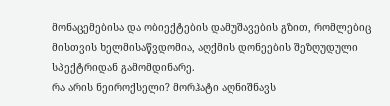მონაცემებისა და ობიექტების დამუშავების გზით, რომლებიც მისთვის ხელმისაწვდომია, აღქმის დონეების შეზღუდული სპექტრიდან გამომდინარე.
რა არის ნეიროქსელი? მორჰატი აღნიშნავს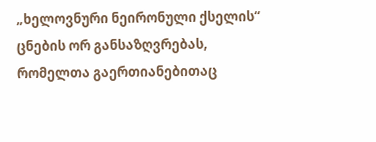„ხელოვნური ნეირონული ქსელის“ ცნების ორ განსაზღვრებას, რომელთა გაერთიანებითაც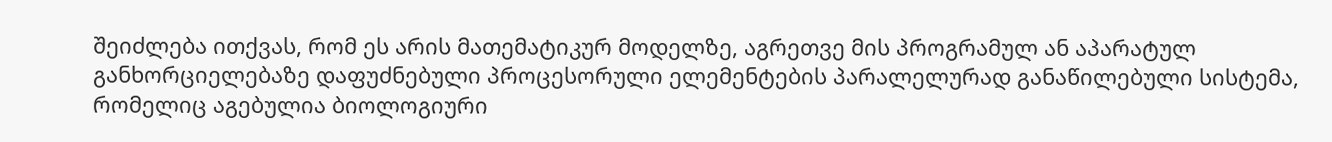შეიძლება ითქვას, რომ ეს არის მათემატიკურ მოდელზე, აგრეთვე მის პროგრამულ ან აპარატულ განხორციელებაზე დაფუძნებული პროცესორული ელემენტების პარალელურად განაწილებული სისტემა, რომელიც აგებულია ბიოლოგიური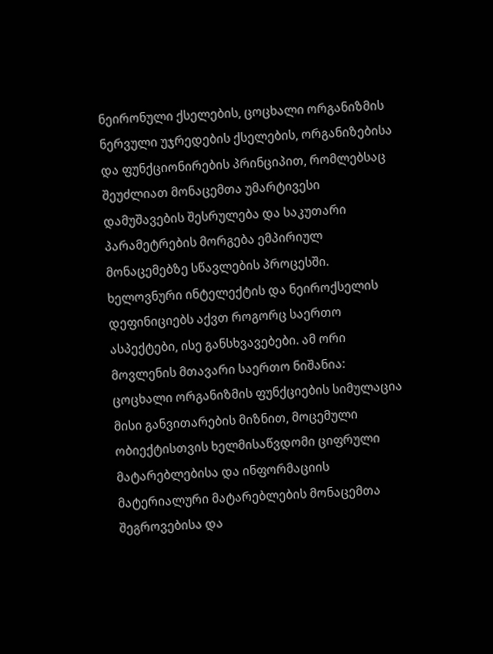ნეირონული ქსელების, ცოცხალი ორგანიზმის ნერვული უჯრედების ქსელების, ორგანიზებისა და ფუნქციონირების პრინციპით, რომლებსაც შეუძლიათ მონაცემთა უმარტივესი დამუშავების შესრულება და საკუთარი პარამეტრების მორგება ემპირიულ მონაცემებზე სწავლების პროცესში. ხელოვნური ინტელექტის და ნეიროქსელის დეფინიციებს აქვთ როგორც საერთო ასპექტები, ისე განსხვავებები. ამ ორი მოვლენის მთავარი საერთო ნიშანია: ცოცხალი ორგანიზმის ფუნქციების სიმულაცია მისი განვითარების მიზნით, მოცემული ობიექტისთვის ხელმისაწვდომი ციფრული მატარებლებისა და ინფორმაციის მატერიალური მატარებლების მონაცემთა შეგროვებისა და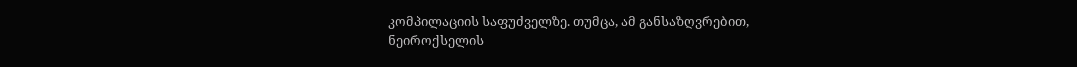კომპილაციის საფუძველზე. თუმცა, ამ განსაზღვრებით, ნეიროქსელის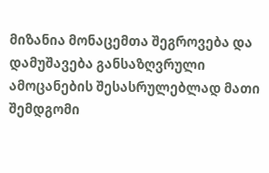მიზანია მონაცემთა შეგროვება და დამუშავება განსაზღვრული ამოცანების შესასრულებლად მათი შემდგომი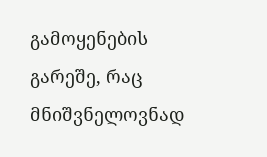გამოყენების გარეშე, რაც მნიშვნელოვნად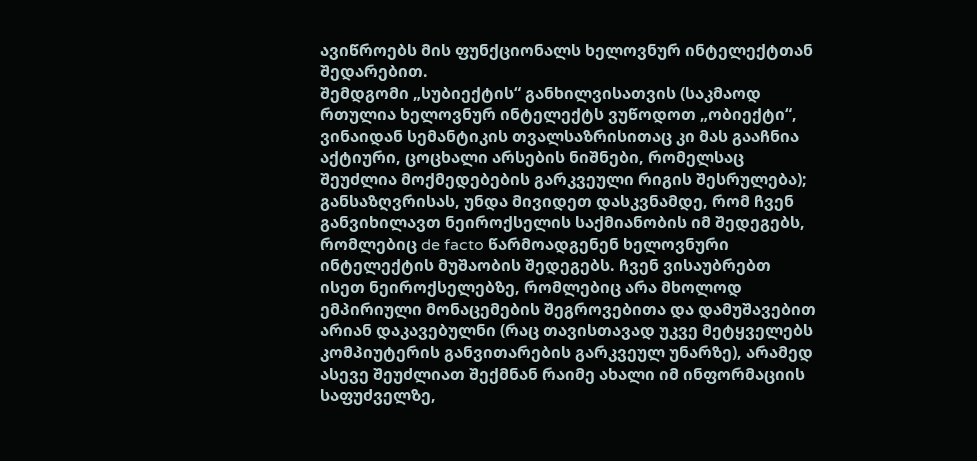ავიწროებს მის ფუნქციონალს ხელოვნურ ინტელექტთან შედარებით.
შემდგომი „სუბიექტის“ განხილვისათვის (საკმაოდ რთულია ხელოვნურ ინტელექტს ვუწოდოთ „ობიექტი“, ვინაიდან სემანტიკის თვალსაზრისითაც კი მას გააჩნია აქტიური, ცოცხალი არსების ნიშნები, რომელსაც შეუძლია მოქმედებების გარკვეული რიგის შესრულება); განსაზღვრისას, უნდა მივიდეთ დასკვნამდე, რომ ჩვენ განვიხილავთ ნეიროქსელის საქმიანობის იმ შედეგებს, რომლებიც de facto წარმოადგენენ ხელოვნური ინტელექტის მუშაობის შედეგებს. ჩვენ ვისაუბრებთ ისეთ ნეიროქსელებზე, რომლებიც არა მხოლოდ ემპირიული მონაცემების შეგროვებითა და დამუშავებით არიან დაკავებულნი (რაც თავისთავად უკვე მეტყველებს კომპიუტერის განვითარების გარკვეულ უნარზე), არამედ ასევე შეუძლიათ შექმნან რაიმე ახალი იმ ინფორმაციის საფუძველზე,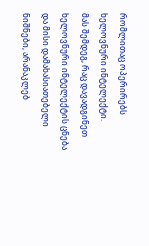რომლითაც ოპერირებს ხელოვნური ინტელექტი.
მას შემდეგ, რაც დავადგინეთ ხელოვნური ინტელექტის ცნება და მისი დამახასიათებელი ნიშნები, არანაკლებ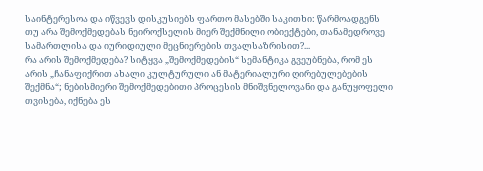საინტერესოა და იწვევს დისკუსიებს ფართო მასებში საკითხი: წარმოადგენს თუ არა შემოქმედებას ნეიროქსელის მიერ შექმნილი ობიექტები, თანამედროვე სამართლისა და იურიდიული მეცნიერების თვალსაზრისით?...
რა არის შემოქმედება? სიტყვა „შემოქმედების“ სემანტიკა გვეუბნება, რომ ეს არის „ჩანაფიქრით ახალი კულტურული ან მატერიალური ღირებულებების შექმნა“; ნებისმიერი შემოქმედებითი პროცესის მნიშვნელოვანი და განუყოფელი თვისება, იქნება ეს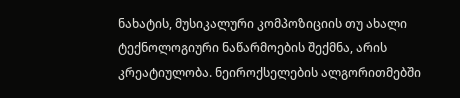ნახატის, მუსიკალური კომპოზიციის თუ ახალი ტექნოლოგიური ნაწარმოების შექმნა, არის კრეატიულობა. ნეიროქსელების ალგორითმებში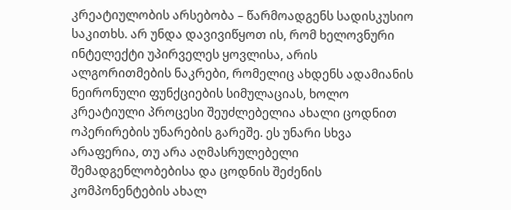კრეატიულობის არსებობა – წარმოადგენს სადისკუსიო საკითხს. არ უნდა დავივიწყოთ ის, რომ ხელოვნური ინტელექტი უპირველეს ყოვლისა, არის ალგორითმების ნაკრები, რომელიც ახდენს ადამიანის ნეირონული ფუნქციების სიმულაციას, ხოლო კრეატიული პროცესი შეუძლებელია ახალი ცოდნით ოპერირების უნარების გარეშე. ეს უნარი სხვა არაფერია, თუ არა აღმასრულებელი შემადგენლობებისა და ცოდნის შეძენის კომპონენტების ახალ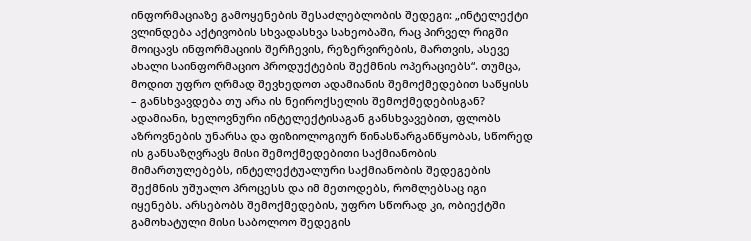ინფორმაციაზე გამოყენების შესაძლებლობის შედეგი: „ინტელექტი ვლინდება აქტივობის სხვადასხვა სახეობაში, რაც პირველ რიგში მოიცავს ინფორმაციის შერჩევის, რეზერვირების, მართვის, ასევე ახალი საინფორმაციო პროდუქტების შექმნის ოპერაციებს“. თუმცა, მოდით უფრო ღრმად შევხედოთ ადამიანის შემოქმედებით საწყისს – განსხვავდება თუ არა ის ნეიროქსელის შემოქმედებისგან? ადამიანი, ხელოვნური ინტელექტისაგან განსხვავებით, ფლობს აზროვნების უნარსა და ფიზიოლოგიურ წინასწარგანწყობას, სწორედ ის განსაზღვრავს მისი შემოქმედებითი საქმიანობის მიმართულებებს, ინტელექტუალური საქმიანობის შედეგების შექმნის უშუალო პროცესს და იმ მეთოდებს, რომლებსაც იგი იყენებს. არსებობს შემოქმედების, უფრო სწორად კი, ობიექტში გამოხატული მისი საბოლოო შედეგის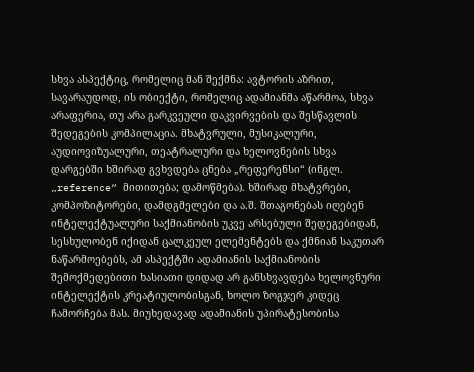სხვა ასპექტიც, რომელიც მან შექმნა: ავტორის აზრით, სავარაუდოდ, ის ობიექტი, რომელიც ადამიანმა აწარმოა, სხვა არაფერია, თუ არა გარკვეული დაკვირვების და შესწავლის შედეგების კომპილაცია. მხატვრული, მუსიკალური, აუდიოვიზუალური, თეატრალური და ხელოვნების სხვა დარგებში ხშირად გვხვდება ცნება „რეფერენსი“ (ინგლ. „reference“ მითითება; დამოწმება). ხშირად მხატვრები, კომპოზიტორები, დამდგმელები და ა.შ. შთაგონებას იღებენ ინტელექტუალური საქმიანობის უკვე არსებული შედეგებიდან, სესხულობენ იქიდან ცალკეულ ელემენტებს და ქმნიან საკუთარ ნაწარმოებებს, ამ ასპექტში ადამიანის საქმიანობის შემოქმედებითი ხასიათი დიდად არ განსხვავდება ხელოვნური ინტელექტის კრეატიულობისგან, ხოლო ზოგჯერ კიდეც ჩამორჩება მას. მიუხედავად ადამიანის უპირატესობისა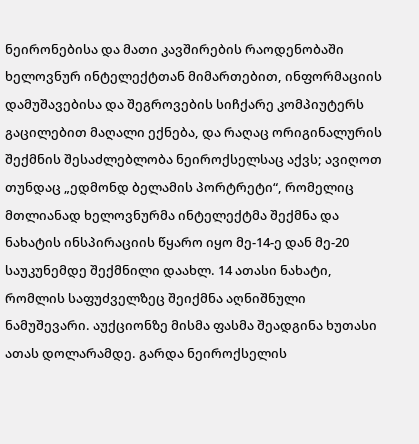ნეირონებისა და მათი კავშირების რაოდენობაში ხელოვნურ ინტელექტთან მიმართებით, ინფორმაციის დამუშავებისა და შეგროვების სიჩქარე კომპიუტერს გაცილებით მაღალი ექნება, და რაღაც ორიგინალურის შექმნის შესაძლებლობა ნეიროქსელსაც აქვს; ავიღოთ თუნდაც „ედმონდ ბელამის პორტრეტი“, რომელიც მთლიანად ხელოვნურმა ინტელექტმა შექმნა და ნახატის ინსპირაციის წყარო იყო მე-14-ე დან მე-20 საუკუნემდე შექმნილი დაახლ. 14 ათასი ნახატი, რომლის საფუძველზეც შეიქმნა აღნიშნული ნამუშევარი. აუქციონზე მისმა ფასმა შეადგინა ხუთასი ათას დოლარამდე. გარდა ნეიროქსელის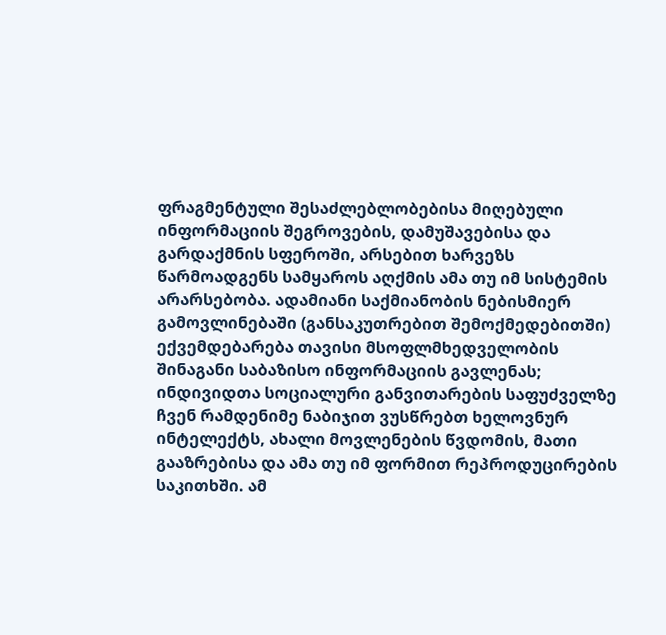ფრაგმენტული შესაძლებლობებისა მიღებული ინფორმაციის შეგროვების, დამუშავებისა და გარდაქმნის სფეროში, არსებით ხარვეზს წარმოადგენს სამყაროს აღქმის ამა თუ იმ სისტემის არარსებობა. ადამიანი საქმიანობის ნებისმიერ გამოვლინებაში (განსაკუთრებით შემოქმედებითში) ექვემდებარება თავისი მსოფლმხედველობის შინაგანი საბაზისო ინფორმაციის გავლენას; ინდივიდთა სოციალური განვითარების საფუძველზე ჩვენ რამდენიმე ნაბიჯით ვუსწრებთ ხელოვნურ ინტელექტს, ახალი მოვლენების წვდომის, მათი გააზრებისა და ამა თუ იმ ფორმით რეპროდუცირების საკითხში. ამ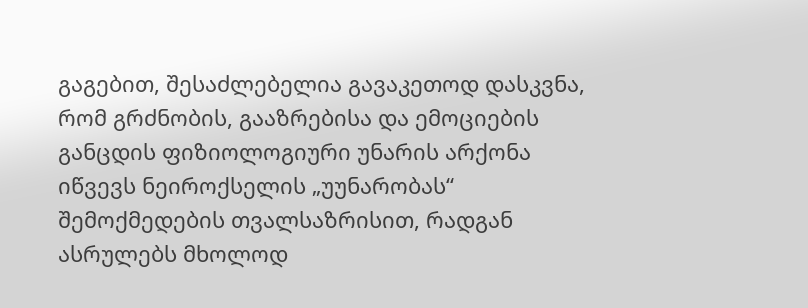გაგებით, შესაძლებელია გავაკეთოდ დასკვნა, რომ გრძნობის, გააზრებისა და ემოციების განცდის ფიზიოლოგიური უნარის არქონა იწვევს ნეიროქსელის „უუნარობას“ შემოქმედების თვალსაზრისით, რადგან ასრულებს მხოლოდ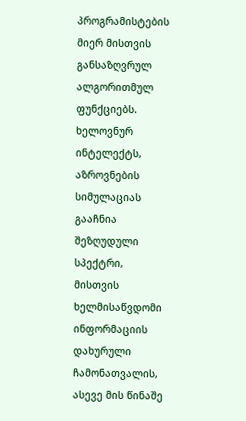პროგრამისტების მიერ მისთვის განსაზღვრულ ალგორითმულ ფუნქციებს. ხელოვნურ ინტელექტს, აზროვნების სიმულაციას გააჩნია შეზღუდული სპექტრი, მისთვის ხელმისაწვდომი ინფორმაციის დახურული ჩამონათვალის, ასევე მის წინაშე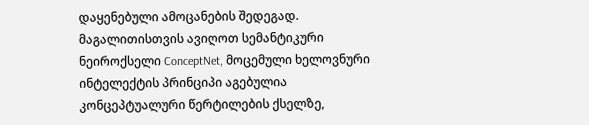დაყენებული ამოცანების შედეგად. მაგალითისთვის ავიღოთ სემანტიკური ნეიროქსელი ConceptNet, მოცემული ხელოვნური ინტელექტის პრინციპი აგებულია კონცეპტუალური წერტილების ქსელზე,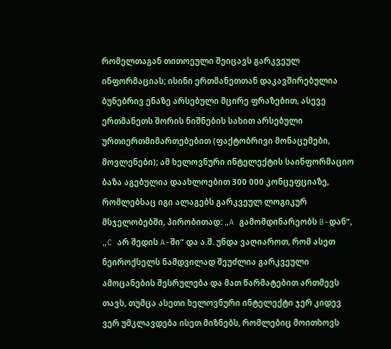რომელთაგან თითოეული შეიცავს გარკვეულ ინფორმაციას; ისინი ერთმანეთთან დაკავშირებულია ბუნებრივ ენაზე არსებული მცირე ფრაზებით, ასევე ერთმანეთს შორის ნიშნების სახით არსებული ურთიერთმიმართებებით (ფაქტობრივი მონაცემები, მოვლენები); ამ ხელოვნური ინტელექტის საინფორმაციო ბაზა აგებულია დაახლოებით 300 000 კონცეფციაზე, რომლებსაც იგი ალაგებს გარკვეულ ლოგიკურ მსჯელობებში, პირობითად: „A გამომდინარეობს B-დან“, „C არ შედის A-ში“ და ა.შ. უნდა ვაღიაროთ, რომ ასეთ ნეიროქსელს ნამდვილად შეუძლია გარკვეული ამოცანების შესრულება და მათ წარმატებით ართმევს თავს, თუმცა ასეთი ხელოვნური ინტელექტი ჯერ კიდევ ვერ უმკლავდება ისეთ მიზნებს, რომლებიც მოითხოვს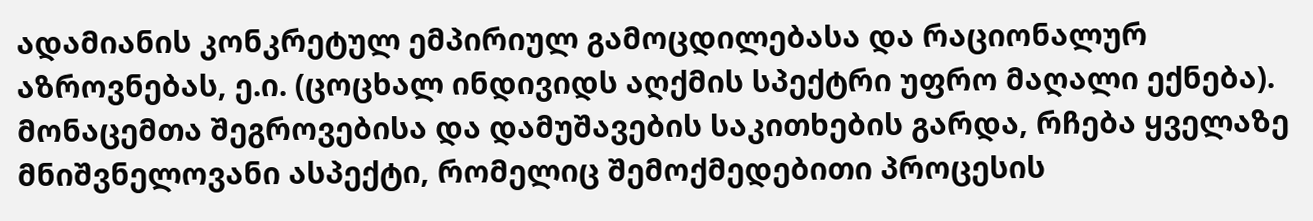ადამიანის კონკრეტულ ემპირიულ გამოცდილებასა და რაციონალურ აზროვნებას, ე.ი. (ცოცხალ ინდივიდს აღქმის სპექტრი უფრო მაღალი ექნება).
მონაცემთა შეგროვებისა და დამუშავების საკითხების გარდა, რჩება ყველაზე მნიშვნელოვანი ასპექტი, რომელიც შემოქმედებითი პროცესის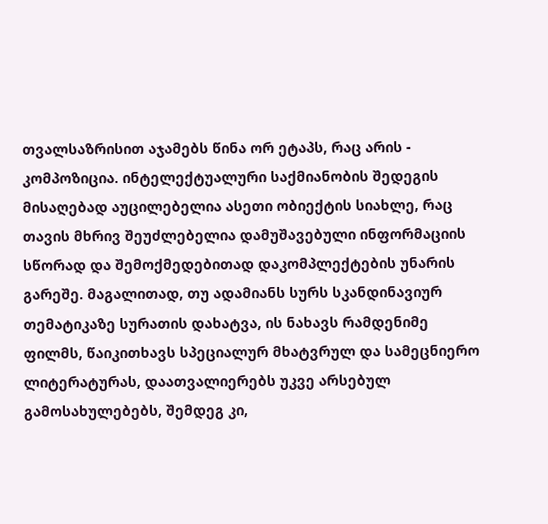თვალსაზრისით აჯამებს წინა ორ ეტაპს, რაც არის - კომპოზიცია. ინტელექტუალური საქმიანობის შედეგის მისაღებად აუცილებელია ასეთი ობიექტის სიახლე, რაც თავის მხრივ შეუძლებელია დამუშავებული ინფორმაციის სწორად და შემოქმედებითად დაკომპლექტების უნარის გარეშე. მაგალითად, თუ ადამიანს სურს სკანდინავიურ თემატიკაზე სურათის დახატვა, ის ნახავს რამდენიმე ფილმს, წაიკითხავს სპეციალურ მხატვრულ და სამეცნიერო ლიტერატურას, დაათვალიერებს უკვე არსებულ გამოსახულებებს, შემდეგ კი,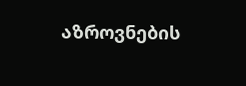აზროვნების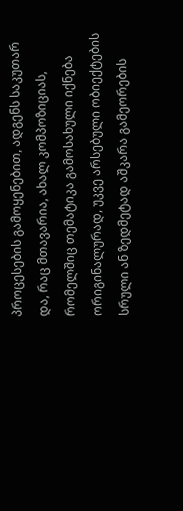პროცესების გამოყენებით, ადგენს საკუთარ და, რაც მთავარია, ახალ კომპოზიციას, რომელშიც თემატიკა გამოსახული იქნება ორიგინალურად, უკვე არსებული ობიექტების სრული ან ზედმეტად აშკარა გამეორების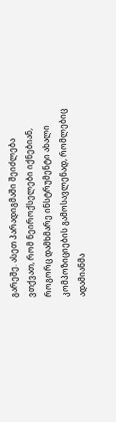გარეშე. ასეთ პარადიგმაში შეიძლება ვთქვათ, რომ ნეიროქსელები იქნებიან, როგორც დამხმარე ინსტრუმენტი ახალი კომპოზიციების გამოსავლენად, რომლებიც ადამიანმა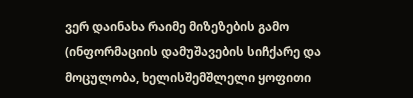ვერ დაინახა რაიმე მიზეზების გამო (ინფორმაციის დამუშავების სიჩქარე და მოცულობა, ხელისშემშლელი ყოფითი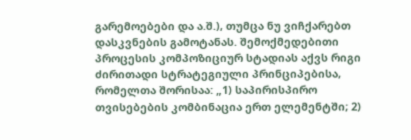გარემოებები და ა.შ.), თუმცა ნუ ვიჩქარებთ დასკვნების გამოტანას. შემოქმედებითი პროცესის კომპოზიციურ სტადიას აქვს რიგი ძირითადი სტრატეგიული პრინციპებისა, რომელთა შორისაა: „1) საპირისპირო თვისებების კომბინაცია ერთ ელემენტში; 2)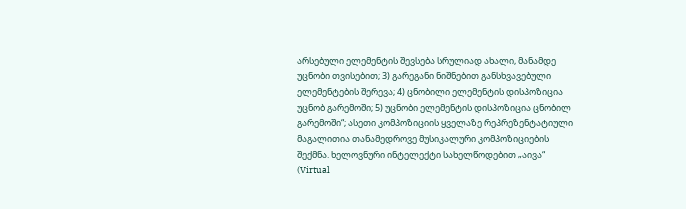არსებული ელემენტის შევსება სრულიად ახალი, მანამდე უცნობი თვისებით; 3) გარეგანი ნიშნებით განსხვავებული ელემენტების შერევა; 4) ცნობილი ელემენტის დისპოზიცია უცნობ გარემოში; 5) უცნობი ელემენტის დისპოზიცია ცნობილ გარემოში“; ასეთი კომპოზიციის ყველაზე რეპრეზენტატიული მაგალითია თანამედროვე მუსიკალური კომპოზიციების შექმნა. ხელოვნური ინტელექტი სახელწოდებით „აივა“ (Virtual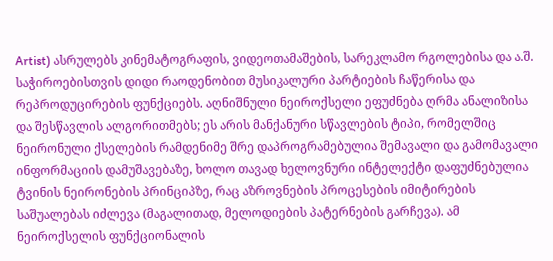Artist) ასრულებს კინემატოგრაფის, ვიდეოთამაშების, სარეკლამო რგოლებისა და ა.შ. საჭიროებისთვის დიდი რაოდენობით მუსიკალური პარტიების ჩაწერისა და რეპროდუცირების ფუნქციებს. აღნიშნული ნეიროქსელი ეფუძნება ღრმა ანალიზისა და შესწავლის ალგორითმებს; ეს არის მანქანური სწავლების ტიპი, რომელშიც ნეირონული ქსელების რამდენიმე შრე დაპროგრამებულია შემავალი და გამომავალი ინფორმაციის დამუშავებაზე, ხოლო თავად ხელოვნური ინტელექტი დაფუძნებულია ტვინის ნეირონების პრინციპზე, რაც აზროვნების პროცესების იმიტირების საშუალებას იძლევა (მაგალითად, მელოდიების პატერნების გარჩევა). ამ ნეიროქსელის ფუნქციონალის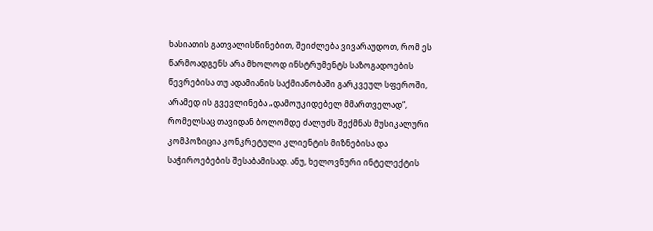ხასიათის გათვალისწინებით, შეიძლება ვივარაუდოთ, რომ ეს წარმოადგენს არა მხოლოდ ინსტრუმენტს საზოგადოების წევრებისა თუ ადამიანის საქმიანობაში გარკვეულ სფეროში, არამედ ის გვევლინება „დამოუკიდებელ მმართველად“, რომელსაც თავიდან ბოლომდე ძალუძს შექმნას მუსიკალური კომპოზიცია კონკრეტული კლიენტის მიზნებისა და საჭიროებების შესაბამისად. ანუ, ხელოვნური ინტელექტის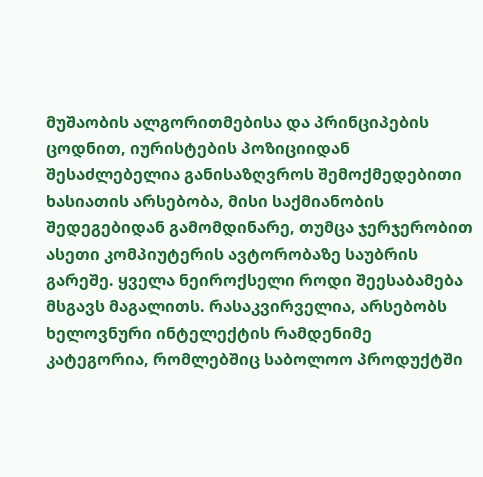მუშაობის ალგორითმებისა და პრინციპების ცოდნით, იურისტების პოზიციიდან შესაძლებელია განისაზღვროს შემოქმედებითი ხასიათის არსებობა, მისი საქმიანობის შედეგებიდან გამომდინარე, თუმცა ჯერჯერობით ასეთი კომპიუტერის ავტორობაზე საუბრის გარეშე. ყველა ნეიროქსელი როდი შეესაბამება მსგავს მაგალითს. რასაკვირველია, არსებობს ხელოვნური ინტელექტის რამდენიმე კატეგორია, რომლებშიც საბოლოო პროდუქტში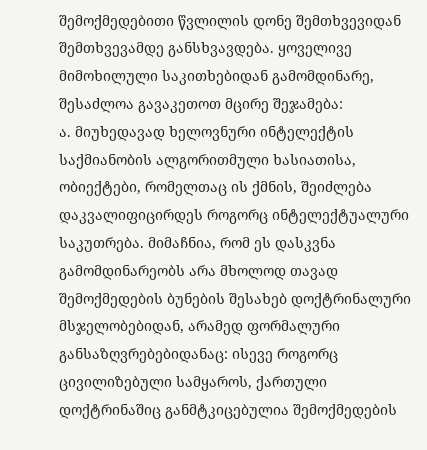შემოქმედებითი წვლილის დონე შემთხვევიდან შემთხვევამდე განსხვავდება. ყოველივე მიმოხილული საკითხებიდან გამომდინარე, შესაძლოა გავაკეთოთ მცირე შეჯამება:
ა. მიუხედავად ხელოვნური ინტელექტის საქმიანობის ალგორითმული ხასიათისა, ობიექტები, რომელთაც ის ქმნის, შეიძლება დაკვალიფიცირდეს როგორც ინტელექტუალური საკუთრება. მიმაჩნია, რომ ეს დასკვნა გამომდინარეობს არა მხოლოდ თავად შემოქმედების ბუნების შესახებ დოქტრინალური მსჯელობებიდან, არამედ ფორმალური განსაზღვრებებიდანაც: ისევე როგორც ცივილიზებული სამყაროს, ქართული დოქტრინაშიც განმტკიცებულია შემოქმედების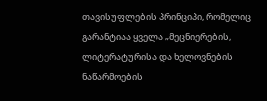თავისუფლების პრინციპი, რომელიც გარანტიაა ყველა „მეცნიერების, ლიტერატურისა და ხელოვნების ნაწარმოების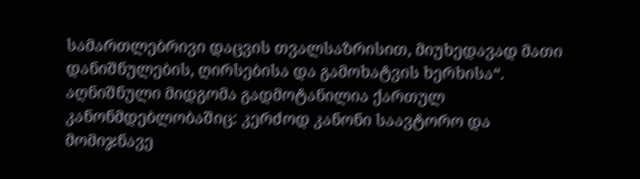სამართლებრივი დაცვის თვალსაზრისით, მიუხედავად მათი დანიშნულების, ღირსებისა და გამოხატვის ხერხისა“. აღნიშნული მიდგომა გადმოტანილია ქართულ კანონმდებლობაშიც: კერძოდ კანონი საავტორო და მომიჯნავე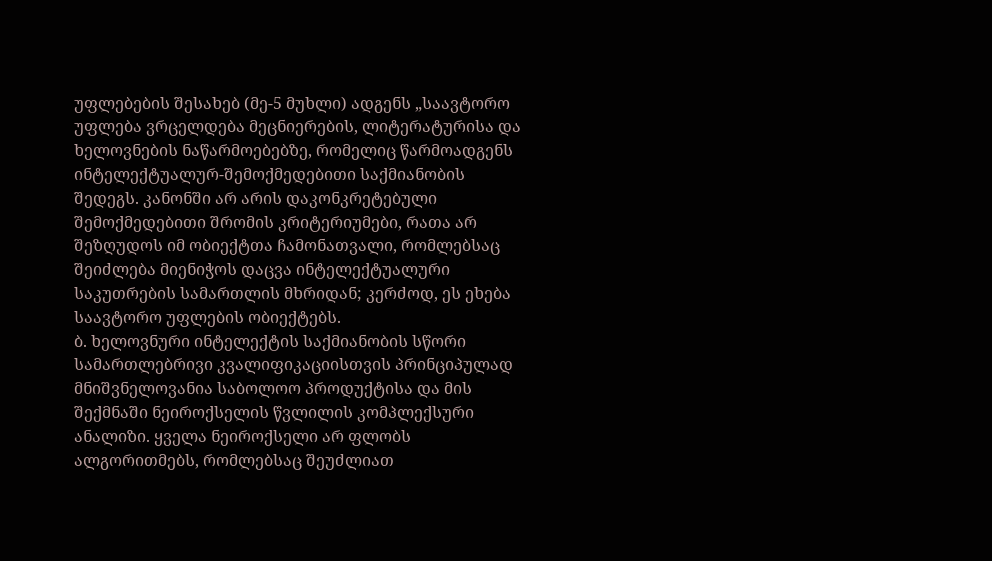უფლებების შესახებ (მე-5 მუხლი) ადგენს „საავტორო უფლება ვრცელდება მეცნიერების, ლიტერატურისა და ხელოვნების ნაწარმოებებზე, რომელიც წარმოადგენს ინტელექტუალურ-შემოქმედებითი საქმიანობის შედეგს. კანონში არ არის დაკონკრეტებული შემოქმედებითი შრომის კრიტერიუმები, რათა არ შეზღუდოს იმ ობიექტთა ჩამონათვალი, რომლებსაც შეიძლება მიენიჭოს დაცვა ინტელექტუალური საკუთრების სამართლის მხრიდან; კერძოდ, ეს ეხება საავტორო უფლების ობიექტებს.
ბ. ხელოვნური ინტელექტის საქმიანობის სწორი სამართლებრივი კვალიფიკაციისთვის პრინციპულად მნიშვნელოვანია საბოლოო პროდუქტისა და მის შექმნაში ნეიროქსელის წვლილის კომპლექსური ანალიზი. ყველა ნეიროქსელი არ ფლობს ალგორითმებს, რომლებსაც შეუძლიათ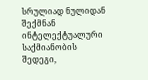სრულიად ნულიდან შექმნან ინტელექტუალური საქმიანობის შედეგი,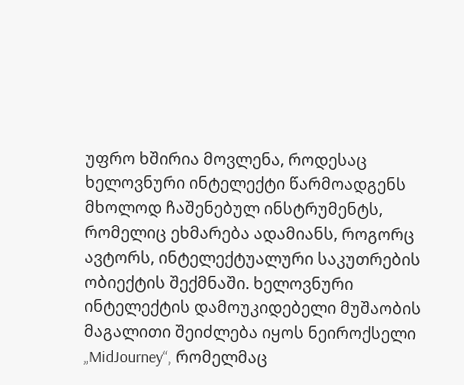უფრო ხშირია მოვლენა, როდესაც ხელოვნური ინტელექტი წარმოადგენს მხოლოდ ჩაშენებულ ინსტრუმენტს, რომელიც ეხმარება ადამიანს, როგორც ავტორს, ინტელექტუალური საკუთრების ობიექტის შექმნაში. ხელოვნური ინტელექტის დამოუკიდებელი მუშაობის მაგალითი შეიძლება იყოს ნეიროქსელი „MidJourney“, რომელმაც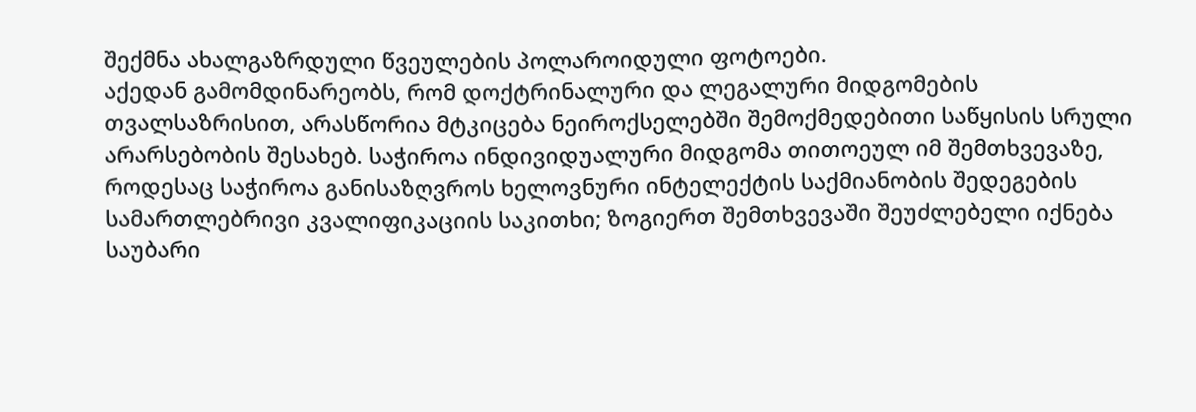შექმნა ახალგაზრდული წვეულების პოლაროიდული ფოტოები.
აქედან გამომდინარეობს, რომ დოქტრინალური და ლეგალური მიდგომების თვალსაზრისით, არასწორია მტკიცება ნეიროქსელებში შემოქმედებითი საწყისის სრული არარსებობის შესახებ. საჭიროა ინდივიდუალური მიდგომა თითოეულ იმ შემთხვევაზე, როდესაც საჭიროა განისაზღვროს ხელოვნური ინტელექტის საქმიანობის შედეგების სამართლებრივი კვალიფიკაციის საკითხი; ზოგიერთ შემთხვევაში შეუძლებელი იქნება საუბარი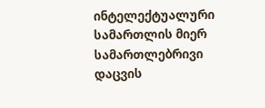ინტელექტუალური სამართლის მიერ სამართლებრივი დაცვის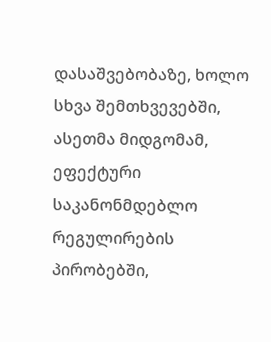დასაშვებობაზე, ხოლო სხვა შემთხვევებში, ასეთმა მიდგომამ, ეფექტური საკანონმდებლო რეგულირების პირობებში,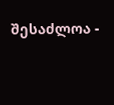შესაძლოა -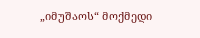„იმუშაოს“ მოქმედი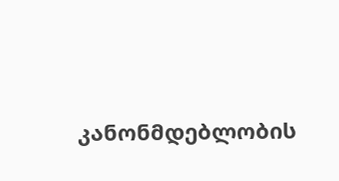კანონმდებლობის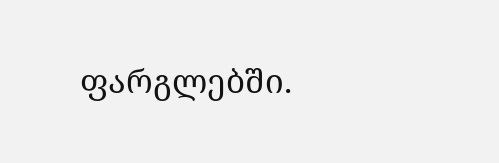ფარგლებში.